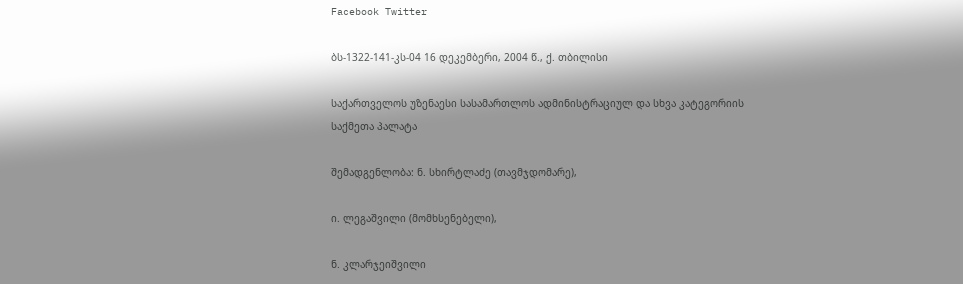Facebook Twitter

ბს-1322-141-კს-04 16 დეკემბერი, 2004 წ., ქ. თბილისი

საქართველოს უზენაესი სასამართლოს ადმინისტრაციულ და სხვა კატეგორიის საქმეთა პალატა

შემადგენლობა: ნ. სხირტლაძე (თავმჯდომარე),

ი. ლეგაშვილი (მომხსენებელი),

ნ. კლარჯეიშვილი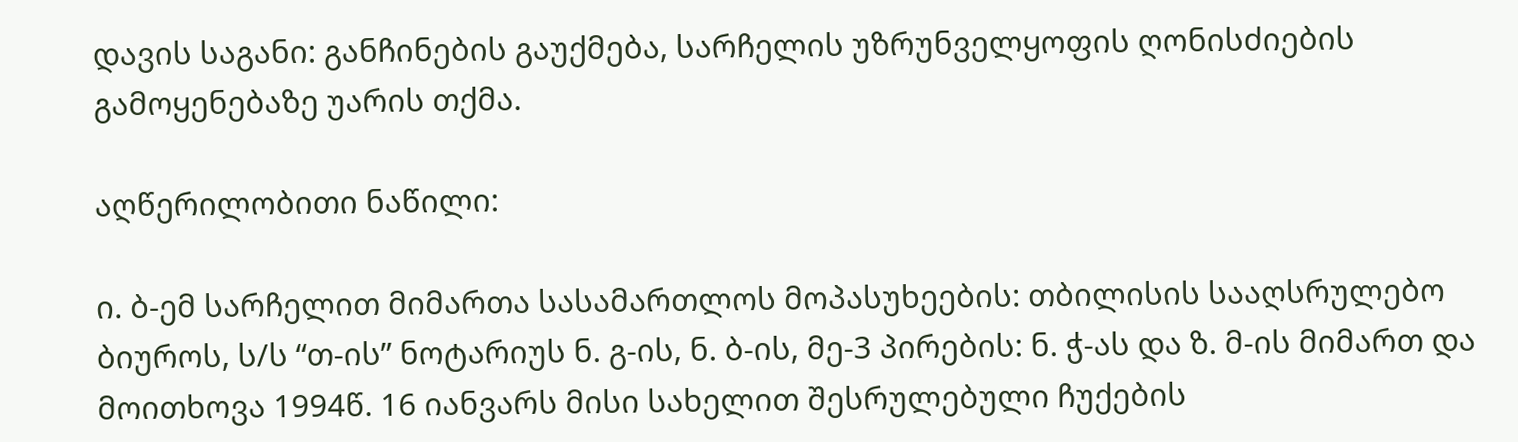დავის საგანი: განჩინების გაუქმება, სარჩელის უზრუნველყოფის ღონისძიების გამოყენებაზე უარის თქმა.

აღწერილობითი ნაწილი:

ი. ბ-ემ სარჩელით მიმართა სასამართლოს მოპასუხეების: თბილისის სააღსრულებო ბიუროს, ს/ს “თ-ის” ნოტარიუს ნ. გ-ის, ნ. ბ-ის, მე-3 პირების: ნ. ჭ-ას და ზ. მ-ის მიმართ და მოითხოვა 1994წ. 16 იანვარს მისი სახელით შესრულებული ჩუქების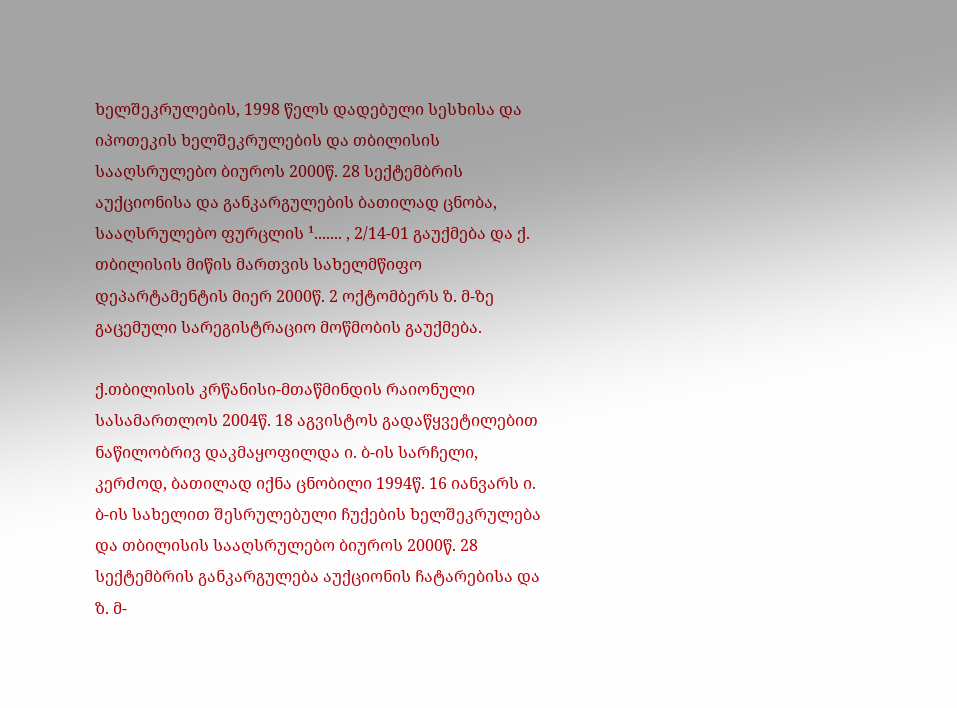ხელშეკრულების, 1998 წელს დადებული სესხისა და იპოთეკის ხელშეკრულების და თბილისის სააღსრულებო ბიუროს 2000წ. 28 სექტემბრის აუქციონისა და განკარგულების ბათილად ცნობა, სააღსრულებო ფურცლის ¹....... , 2/14-01 გაუქმება და ქ. თბილისის მიწის მართვის სახელმწიფო დეპარტამენტის მიერ 2000წ. 2 ოქტომბერს ზ. მ-ზე გაცემული სარეგისტრაციო მოწმობის გაუქმება.

ქ.თბილისის კრწანისი-მთაწმინდის რაიონული სასამართლოს 2004წ. 18 აგვისტოს გადაწყვეტილებით ნაწილობრივ დაკმაყოფილდა ი. ბ-ის სარჩელი, კერძოდ, ბათილად იქნა ცნობილი 1994წ. 16 იანვარს ი. ბ-ის სახელით შესრულებული ჩუქების ხელშეკრულება და თბილისის სააღსრულებო ბიუროს 2000წ. 28 სექტემბრის განკარგულება აუქციონის ჩატარებისა და ზ. მ-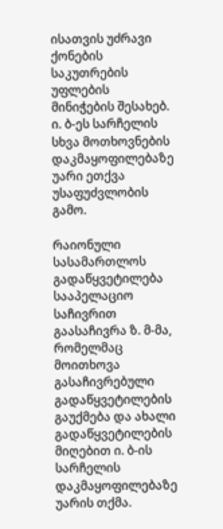ისათვის უძრავი ქონების საკუთრების უფლების მინიჭების შესახებ. ი. ბ-ეს სარჩელის სხვა მოთხოვნების დაკმაყოფილებაზე უარი ეთქვა უსაფუძვლობის გამო.

რაიონული სასამართლოს გადაწყვეტილება სააპელაციო საჩივრით გაასაჩივრა ზ. მ-მა, რომელმაც მოითხოვა გასაჩივრებული გადაწყვეტილების გაუქმება და ახალი გადაწყვეტილების მიღებით ი. ბ-ის სარჩელის დაკმაყოფილებაზე უარის თქმა.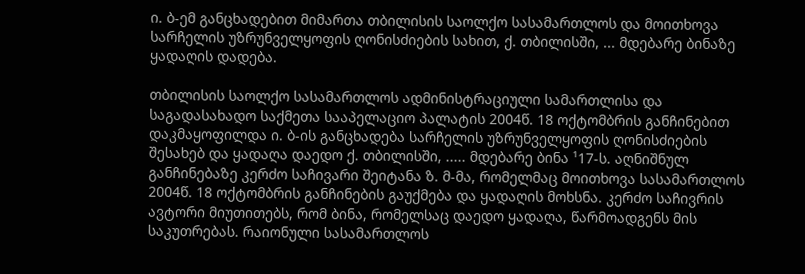ი. ბ-ემ განცხადებით მიმართა თბილისის საოლქო სასამართლოს და მოითხოვა სარჩელის უზრუნველყოფის ღონისძიების სახით, ქ. თბილისში, ... მდებარე ბინაზე ყადაღის დადება.

თბილისის საოლქო სასამართლოს ადმინისტრაციული სამართლისა და საგადასახადო საქმეთა სააპელაციო პალატის 2004წ. 18 ოქტომბრის განჩინებით დაკმაყოფილდა ი. ბ-ის განცხადება სარჩელის უზრუნველყოფის ღონისძიების შესახებ და ყადაღა დაედო ქ. თბილისში, ..... მდებარე ბინა ¹17-ს. აღნიშნულ განჩინებაზე კერძო საჩივარი შეიტანა ზ. მ-მა, რომელმაც მოითხოვა სასამართლოს 2004წ. 18 ოქტომბრის განჩინების გაუქმება და ყადაღის მოხსნა. კერძო საჩივრის ავტორი მიუთითებს, რომ ბინა, რომელსაც დაედო ყადაღა, წარმოადგენს მის საკუთრებას. რაიონული სასამართლოს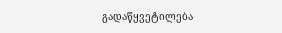გადაწყვეტილება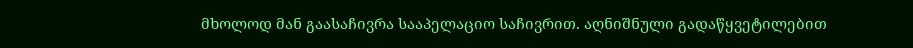მხოლოდ მან გაასაჩივრა სააპელაციო საჩივრით. აღნიშნული გადაწყვეტილებით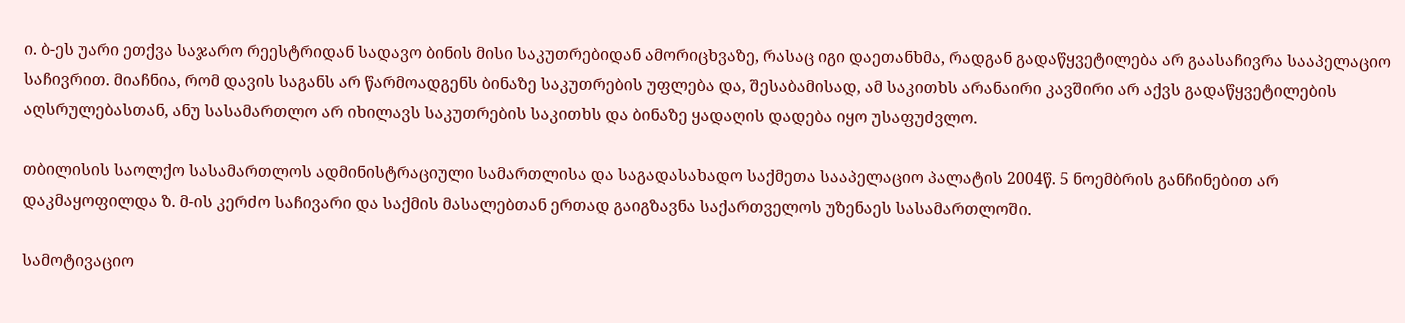ი. ბ-ეს უარი ეთქვა საჯარო რეესტრიდან სადავო ბინის მისი საკუთრებიდან ამორიცხვაზე, რასაც იგი დაეთანხმა, რადგან გადაწყვეტილება არ გაასაჩივრა სააპელაციო საჩივრით. მიაჩნია, რომ დავის საგანს არ წარმოადგენს ბინაზე საკუთრების უფლება და, შესაბამისად, ამ საკითხს არანაირი კავშირი არ აქვს გადაწყვეტილების აღსრულებასთან, ანუ სასამართლო არ იხილავს საკუთრების საკითხს და ბინაზე ყადაღის დადება იყო უსაფუძვლო.

თბილისის საოლქო სასამართლოს ადმინისტრაციული სამართლისა და საგადასახადო საქმეთა სააპელაციო პალატის 2004წ. 5 ნოემბრის განჩინებით არ დაკმაყოფილდა ზ. მ-ის კერძო საჩივარი და საქმის მასალებთან ერთად გაიგზავნა საქართველოს უზენაეს სასამართლოში.

სამოტივაციო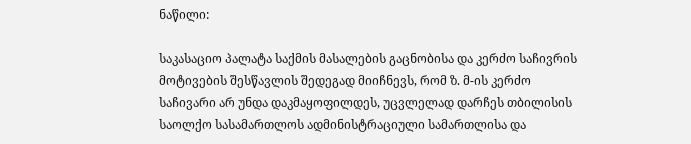ნაწილი:

საკასაციო პალატა საქმის მასალების გაცნობისა და კერძო საჩივრის მოტივების შესწავლის შედეგად მიიჩნევს, რომ ზ. მ-ის კერძო საჩივარი არ უნდა დაკმაყოფილდეს, უცვლელად დარჩეს თბილისის საოლქო სასამართლოს ადმინისტრაციული სამართლისა და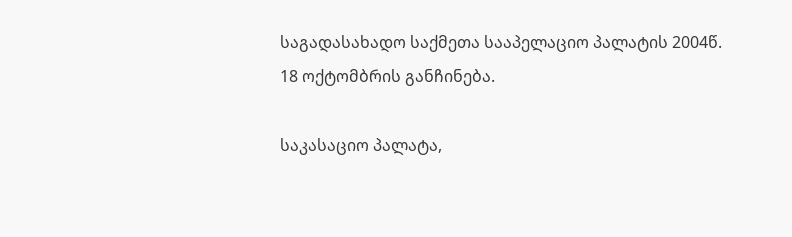საგადასახადო საქმეთა სააპელაციო პალატის 2004წ. 18 ოქტომბრის განჩინება.

საკასაციო პალატა,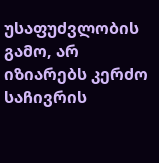უსაფუძვლობის გამო, არ იზიარებს კერძო საჩივრის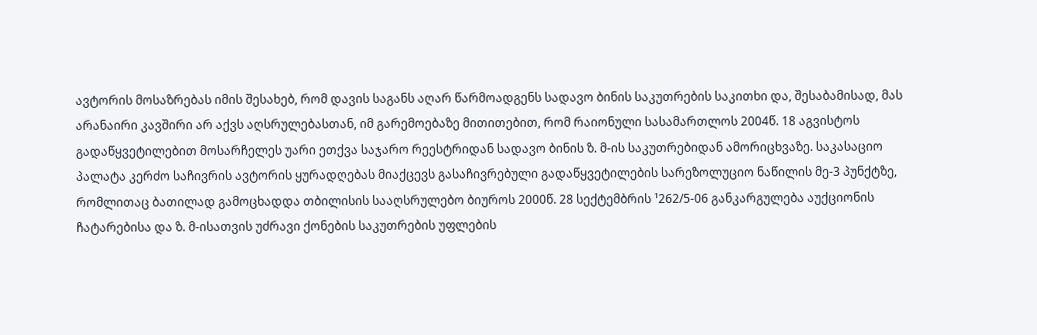ავტორის მოსაზრებას იმის შესახებ, რომ დავის საგანს აღარ წარმოადგენს სადავო ბინის საკუთრების საკითხი და, შესაბამისად, მას არანაირი კავშირი არ აქვს აღსრულებასთან, იმ გარემოებაზე მითითებით, რომ რაიონული სასამართლოს 2004წ. 18 აგვისტოს გადაწყვეტილებით მოსარჩელეს უარი ეთქვა საჯარო რეესტრიდან სადავო ბინის ზ. მ-ის საკუთრებიდან ამორიცხვაზე. საკასაციო პალატა კერძო საჩივრის ავტორის ყურადღებას მიაქცევს გასაჩივრებული გადაწყვეტილების სარეზოლუციო ნაწილის მე-3 პუნქტზე, რომლითაც ბათილად გამოცხადდა თბილისის სააღსრულებო ბიუროს 2000წ. 28 სექტემბრის ¹262/5-06 განკარგულება აუქციონის ჩატარებისა და ზ. მ-ისათვის უძრავი ქონების საკუთრების უფლების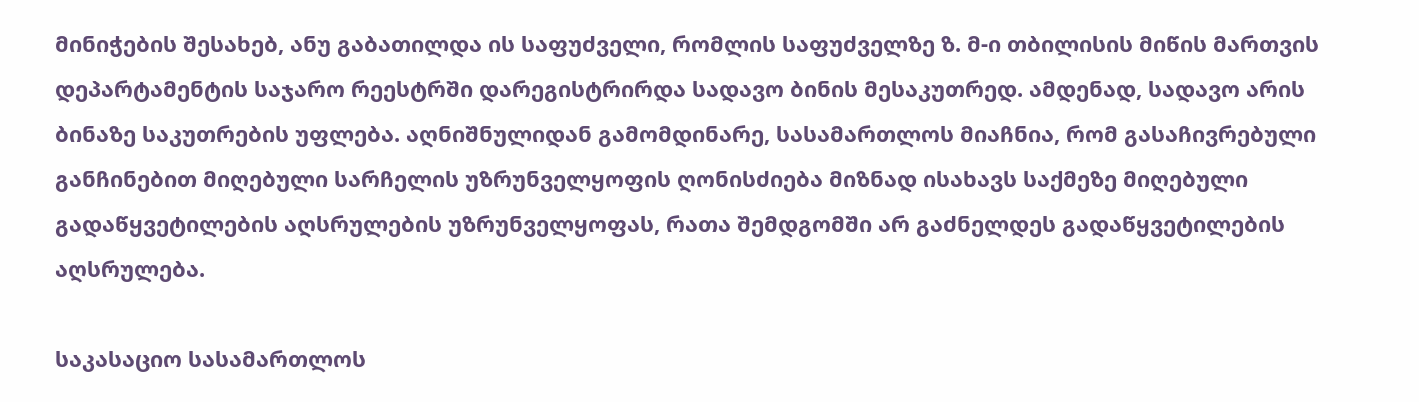მინიჭების შესახებ, ანუ გაბათილდა ის საფუძველი, რომლის საფუძველზე ზ. მ-ი თბილისის მიწის მართვის დეპარტამენტის საჯარო რეესტრში დარეგისტრირდა სადავო ბინის მესაკუთრედ. ამდენად, სადავო არის ბინაზე საკუთრების უფლება. აღნიშნულიდან გამომდინარე, სასამართლოს მიაჩნია, რომ გასაჩივრებული განჩინებით მიღებული სარჩელის უზრუნველყოფის ღონისძიება მიზნად ისახავს საქმეზე მიღებული გადაწყვეტილების აღსრულების უზრუნველყოფას, რათა შემდგომში არ გაძნელდეს გადაწყვეტილების აღსრულება.

საკასაციო სასამართლოს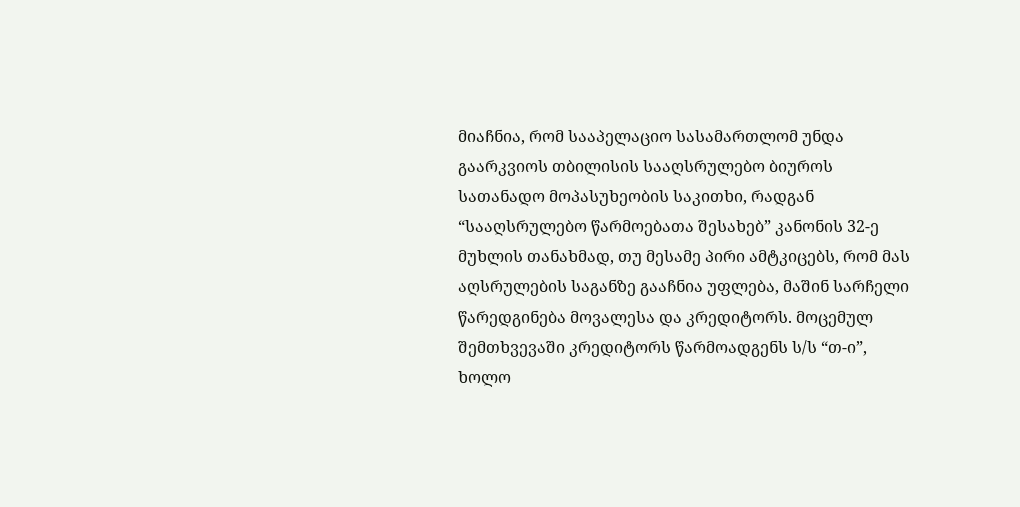მიაჩნია, რომ სააპელაციო სასამართლომ უნდა გაარკვიოს თბილისის სააღსრულებო ბიუროს სათანადო მოპასუხეობის საკითხი, რადგან “სააღსრულებო წარმოებათა შესახებ” კანონის 32-ე მუხლის თანახმად, თუ მესამე პირი ამტკიცებს, რომ მას აღსრულების საგანზე გააჩნია უფლება, მაშინ სარჩელი წარედგინება მოვალესა და კრედიტორს. მოცემულ შემთხვევაში კრედიტორს წარმოადგენს ს/ს “თ-ი”, ხოლო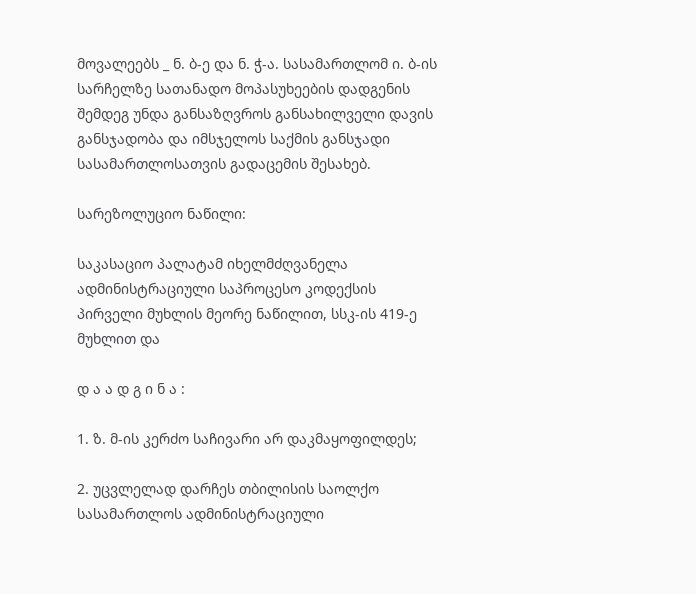მოვალეებს _ ნ. ბ-ე და ნ. ჭ-ა. სასამართლომ ი. ბ-ის სარჩელზე სათანადო მოპასუხეების დადგენის შემდეგ უნდა განსაზღვროს განსახილველი დავის განსჯადობა და იმსჯელოს საქმის განსჯადი სასამართლოსათვის გადაცემის შესახებ.

სარეზოლუციო ნაწილი:

საკასაციო პალატამ იხელმძღვანელა ადმინისტრაციული საპროცესო კოდექსის პირველი მუხლის მეორე ნაწილით, სსკ-ის 419-ე მუხლით და

დ ა ა დ გ ი ნ ა :

1. ზ. მ-ის კერძო საჩივარი არ დაკმაყოფილდეს;

2. უცვლელად დარჩეს თბილისის საოლქო სასამართლოს ადმინისტრაციული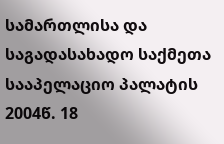სამართლისა და საგადასახადო საქმეთა სააპელაციო პალატის 2004წ. 18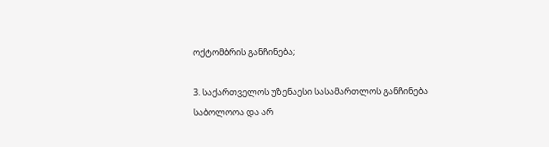ოქტომბრის განჩინება;

3. საქართველოს უზენაესი სასამართლოს განჩინება საბოლოოა და არ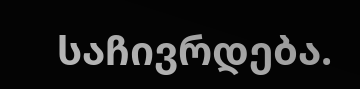საჩივრდება.